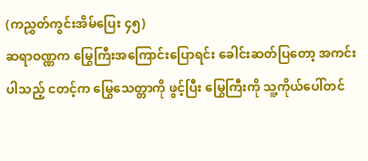(ကညွှတ်ကွင်းအိမ်ပြေး ၄၅)
ဆရာဝဏ္ဏက မြွေကြီးအကြောင်းပြောရင်း ခေါင်းဆတ်ပြတော့ အကင်းပါသည့် ငတင့်က မြွေသေတ္တာကို ဖွင့်ပြီး မြွေကြီးကို သူ့ကိုယ်ပေါ်တင်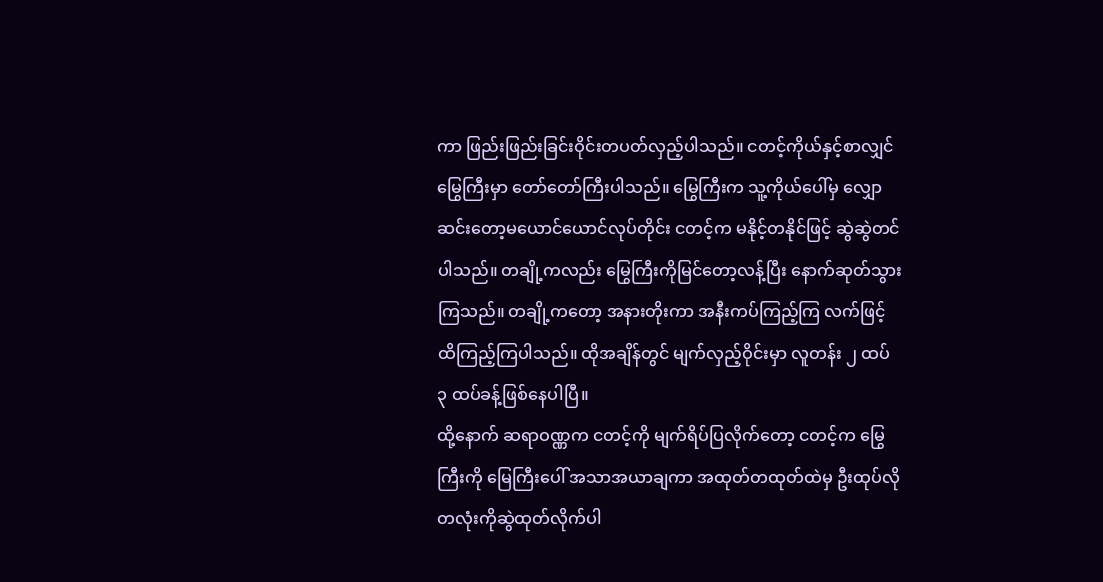ကာ ဖြည်းဖြည်းခြင်းဝိုင်းတပတ်လှည့်ပါသည်။ ငတင့်ကိုယ်နှင့်စာလျှင် မြွေကြီးမှာ တော်တော်ကြီးပါသည်။ မြွေကြီးက သူ့ကိုယ်ပေါ်မှ လျှောဆင်းတော့မယောင်ယောင်လုပ်တိုင်း ငတင့်က မနိုင့်တနိုင်ဖြင့် ဆွဲဆွဲတင်ပါသည်။ တချို့ကလည်း မြွေကြီးကိုမြင်တော့လန့်ပြီး နောက်ဆုတ်သွားကြသည်။ တချို့ကတော့ အနားတိုးကာ အနီးကပ်ကြည့်ကြ လက်ဖြင့်ထိကြည့်ကြပါသည်။ ထိုအချိန်တွင် မျက်လှည့်ဝိုင်းမှာ လူတန်း ၂ ထပ် ၃ ထပ်ခန့်ဖြစ်နေပါပြီ။
ထို့နောက် ဆရာဝဏ္ဏက ငတင့်ကို မျက်ရိပ်ပြလိုက်တော့ ငတင့်က မြွေကြီးကို မြေကြီးပေါ် အသာအယာချကာ အထုတ်တထုတ်ထဲမှ ဦးထုပ်လိုတလုံးကိုဆွဲထုတ်လိုက်ပါ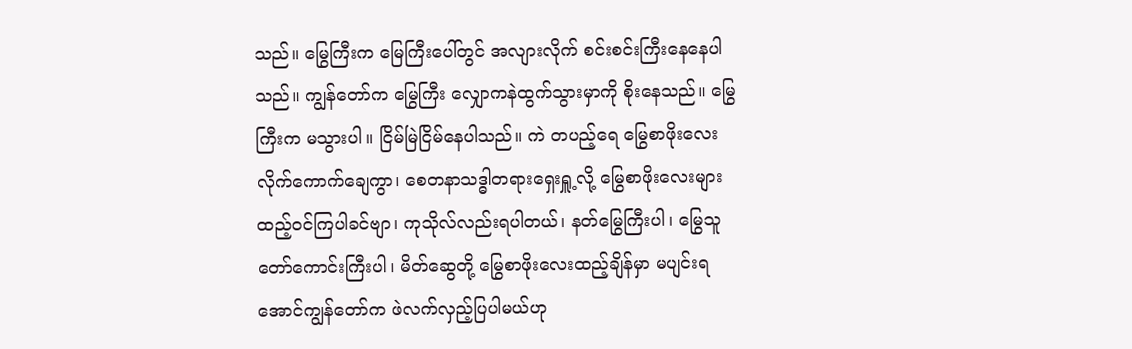သည်။ မြွေကြီးက မြေကြီးပေါ်တွင် အလျားလိုက် စင်းစင်းကြီးနေနေပါသည်။ ကျွန်တော်က မြွေကြီး လျှောကနဲထွက်သွားမှာကို စိုးနေသည်။ မြွေကြီးက မသွားပါ။ ငြိမ်မြဲငြိမ်နေပါသည်။ ကဲ တပည့်ရေ မြွေစာဖိုးလေး လိုက်ကောက်ချေကွာ၊ စေတနာသဒ္ဓါတရားရှေးရှူ့လို့ မြွေစာဖိုးလေးများ ထည့်ဝင်ကြပါခင်ဗျာ၊ ကုသိုလ်လည်းရပါတယ်၊ နတ်မြွေကြီးပါ၊ မြွေသူတော်ကောင်းကြီးပါ၊ မိတ်ဆွေတို့ မြွေစာဖိုးလေးထည့်ချိန်မှာ မပျင်းရအောင်ကျွန်တော်က ဖဲလက်လှည့်ပြပါမယ်ဟု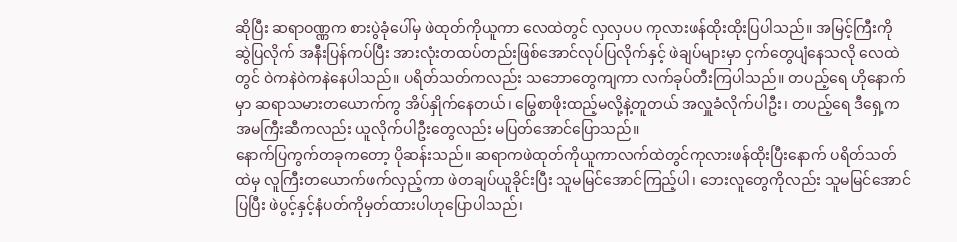ဆိုပြီး ဆရာဝဏ္ဏက စားပွဲခုံပေါ်မှ ဖဲထုတ်ကိုယူကာ လေထဲတွင် လှလှပပ ကုလားဖန်ထိုးထိုးပြပါသည်။ အမြင့်ကြီးကို ဆွဲပြလိုက် အနီးပြန်ကပ်ပြီး အားလုံးတထပ်တည်းဖြစ်အောင်လုပ်ပြလိုက်နှင့် ဖဲချပ်များမှာ ငှက်တွေပျံနေသလို လေထဲတွင် ဝဲကနဲဝဲကနဲနေပါသည်။ ပရိတ်သတ်ကလည်း သဘောတွေကျကာ လက်ခုပ်တီးကြပါသည်။ တပည့်ရေ ဟိုနောက်မှာ ဆရာသမားတယောက်ကွ အိပ်နှိုက်နေတယ်၊ မြွေစာဖိုးထည့်မလို့နဲ့တူတယ် အလှူခံလိုက်ပါဦး၊ တပည့်ရေ ဒီရှေ့ကအမကြီးဆီကလည်း ယူလိုက်ပါဦးတွေလည်း မပြတ်အောင်ပြောသည်။
နောက်ပြကွက်တခုကတော့ ပိုဆန်းသည်။ ဆရာကဖဲထုတ်ကိုယူကာလက်ထဲတွင်ကုလားဖန်ထိုးပြီးနောက် ပရိတ်သတ်ထဲမှ လူကြီးတယောက်ဖက်လှည့်ကာ ဖဲတချပ်ယူခိုင်းပြီး သူမမြင်အောင်ကြည့်ပါ၊ ဘေးလူတွေကိုလည်း သူမမြင်အောင်ပြပြီး ဖဲပွင့်နှင့်နံပတ်ကိုမှတ်ထားပါဟုပြောပါသည်၊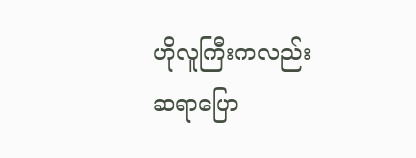ဟိုလူကြီးကလည်း ဆရာပြော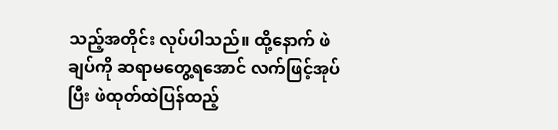သည့်အတိုင်း လုပ်ပါသည်။ ထို့နောက် ဖဲချပ်ကို ဆရာမတွေ့ရအောင် လက်ဖြင့်အုပ်ပြီး ဖဲထုတ်ထဲပြန်ထည့်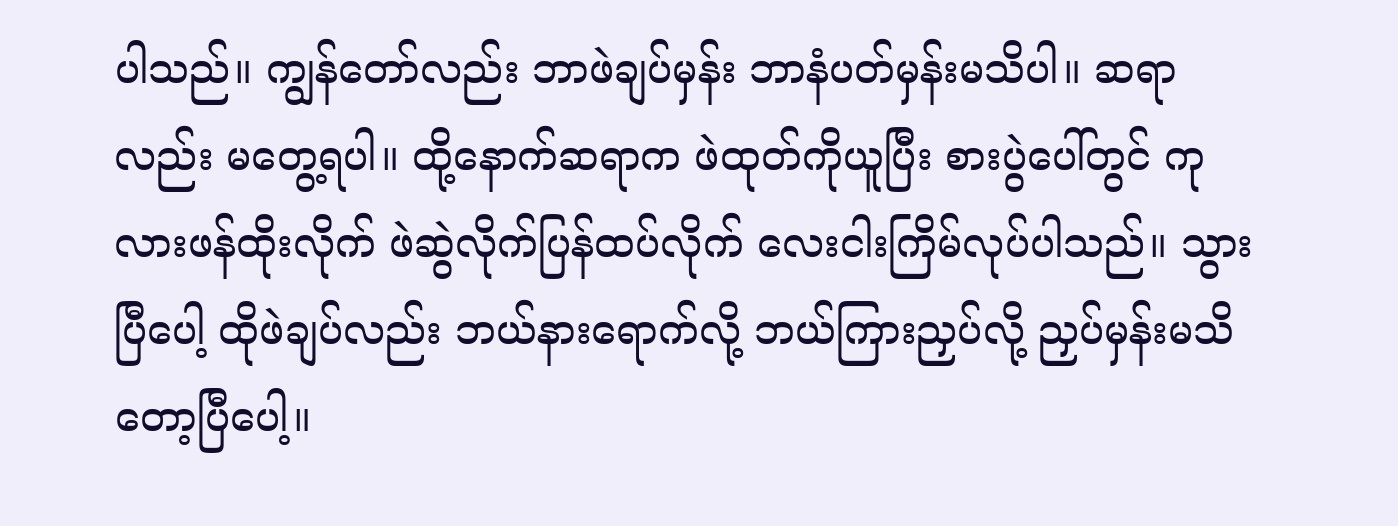ပါသည်။ ကျွန်တော်လည်း ဘာဖဲချပ်မှန်း ဘာနံပတ်မှန်းမသိပါ။ ဆရာလည်း မတွေ့ရပါ။ ထို့နောက်ဆရာက ဖဲထုတ်ကိုယူပြီး စားပွဲပေါ်တွင် ကုလားဖန်ထိုးလိုက် ဖဲဆွဲလိုက်ပြန်ထပ်လိုက် လေးငါးကြိမ်လုပ်ပါသည်။ သွားပြီပေါ့ ထိုဖဲချပ်လည်း ဘယ်နားရောက်လို့ ဘယ်ကြားညှပ်လို့ ညှပ်မှန်းမသိတော့ပြီပေါ့။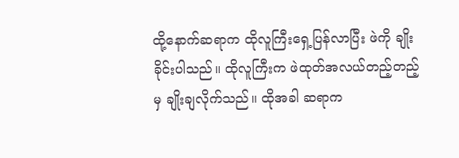ထို့နောက်ဆရာက ထိုလူကြီးရှေ့ပြန်လာပြီး ဖဲကို ချိုးခိုင်းပါသည်။ ထိုလူကြီးက ဖဲထုတ်အလယ်တည့်တည့်မှ ချိုးချလိုက်သည်။ ထိုအခါ ဆရာက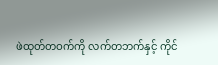ဖဲထုတ်တဝက်ကို လက်တဘက်နှင့် ကိုင်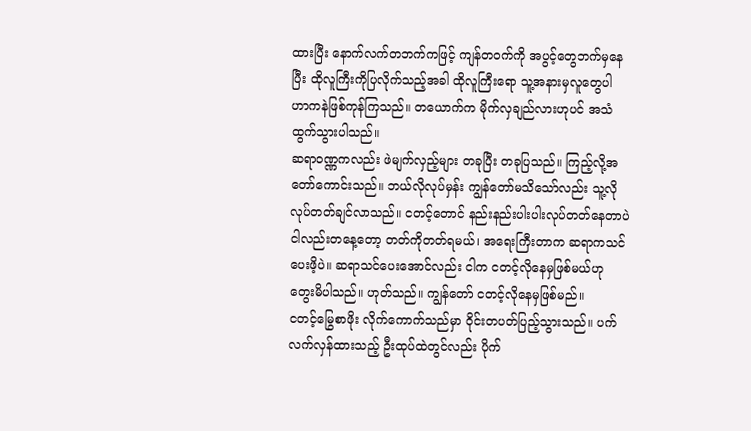ထားပြီး နောက်လက်တဘက်ကဖြင့် ကျန်တဝက်ကို အပွင့်တွေဘက်မှနေပြီး ထိုလူကြီးကိုပြလိုက်သည့်အခါ ထိုလူကြီးရော သူ့အနားမှလူတွေပါ ဟာကနဲဖြစ်ကုန်ကြသည်။ တယောက်က မိုက်လှချည်လားဟုပင် အသံထွက်သွားပါသည်။
ဆရာဝဏ္ဏကလည်း ဖဲမျက်လှည့်များ တခုပြီး တခုပြသည်။ ကြည့်လို့အတော်ကောင်းသည်။ ဘယ်လိုလုပ်မှန်း ကျွန်တော်မသိသော်လည်း သူ့လိုလုပ်တတ်ချင်လာသည်။ ငတင့်တောင် နည်းနည်းပါးပါးလုပ်တတ်နေတာပဲ ငါလည်းတနေ့တော့ တတ်ကိုတတ်ရမယ်၊ အရေးကြီးတာက ဆရာကသင်ပေးဖိ့ပဲ။ ဆရာသင်ပေးအောင်လည်း ငါက ငတင့်လိုနေမှဖြစ်မယ်ဟု တွေးမိပါသည်။ ဟုတ်သည်။ ကျွန်တော် ငတင့်လိုနေမှဖြစ်မည်။
ငတင့်မြွေစာဖိုး လိုက်ကောက်သည်မှာ ဝိုင်းတပတ်ပြည့်သွားသည်။ ပက်လက်လှန်ထားသည့် ဦးထုပ်ထဲတွင်လည်း ပိုက်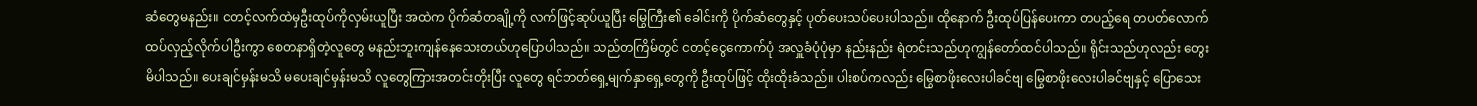ဆံတွေမနည်း။ ငတင့်လက်ထဲမှဦးထုပ်ကိုလှမ်းယူပြီး အထဲက ပိုက်ဆံတချို့ကို လက်ဖြင့်ဆုပ်ယူပြီး မြွေကြီး၏ ခေါင်းကို ပိုက်ဆံတွေနှင့် ပုတ်ပေးသပ်ပေးပါသည်။ ထိုနောက် ဦးထုပ်ပြန်ပေးကာ တပည့်ရေ တပတ်လောက် ထပ်လှည့်လိုက်ပါဦးကွာ စေတနာရှိတဲ့လူတွေ မနည်းဘူးကျန်နေသေးတယ်ဟုပြောပါသည်။ သည်တကြိမ်တွင် ငတင့်ငွေကောက်ပုံ အလှူခံပုံပုံမှာ နည်းနည်း ရဲတင်းသည်ဟုကျွန်တော်ထင်ပါသည်။ ရိုင်းသည်ဟုလည်း တွေးမိပါသည်။ ပေးချင်မှန်းမသိ မပေးချင်မှန်းမသိ လူတွေကြားအတင်းတိုးပြီး လူတွေ ရင်ဘတ်ရှေ့မျက်နှာရှေ့တွေကို ဦးထုပ်ဖြင့် ထိုးထိုးခံသည်။ ပါးစပ်ကလည်း မြွေစာဖိုးလေးပါခင်ဗျ မြွေစာဖိုးလေးပါခင်ဗျနှင့် ပြောသေး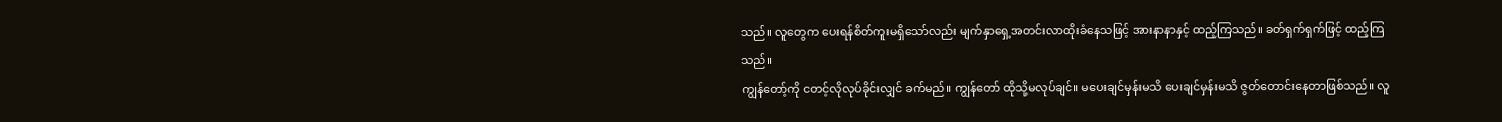သည်။ လူတွေက ပေးရန်စိတ်ကူးမရှိသော်လည်း မျက်နှာရှေ့အတင်းလာထိုးခံနေသဖြင့် အားနာနာနှင့် ထည့်ကြသည်။ ခတ်ရှက်ရှက်ဖြင့် ထည့်ကြသည်။
ကျွန်တော့်ကို ငတင့်လိုလုပ်ခိုင်းလျှင် ခက်မည်။ ကျွန်တော် ထိုသို့မလုပ်ချင်။ မပေးချင်မှန်းမသိ ပေးချင်မှန်းမသိ ဇွတ်တောင်းနေတာဖြစ်သည်။ လူ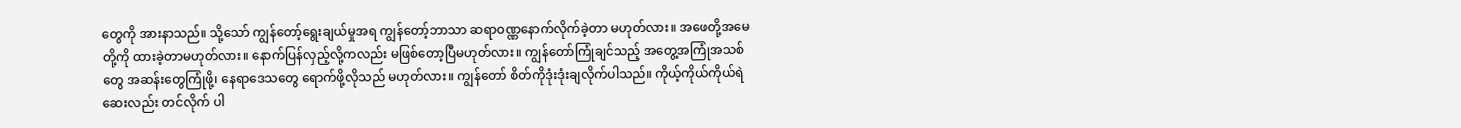တွေကို အားနာသည်။ သို့သော် ကျွန်တော့်ရွေးချယ်မှုအရ ကျွန်တော့်ဘာသာ ဆရာဝဏ္ဏနောက်လိုက်ခဲ့တာ မဟုတ်လား။ အဖေတို့အမေတို့ကို ထားခဲ့တာမဟုတ်လား။ နောက်ပြန်လှည့်လို့ကလည်း မဖြစ်တော့ပြီမဟုတ်လား။ ကျွန်တော်ကြုံချင်သည့် အတွေ့အကြုံအသစ်တွေ အဆန်းတွေကြုံဖို့၊ နေရာဒေသတွေ ရောက်ဖို့လိုသည် မဟုတ်လား။ ကျွန်တော် စိတ်ကိုဒုံးဒုံးချလိုက်ပါသည်။ ကိုယ့်ကိုယ်ကိုယ်ရဲဆေးလည်း တင်လိုက် ပါ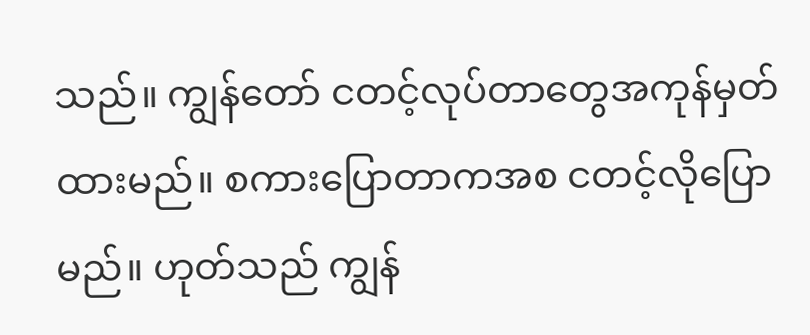သည်။ ကျွန်တော် ငတင့်လုပ်တာတွေအကုန်မှတ်ထားမည်။ စကားပြောတာကအစ ငတင့်လိုပြောမည်။ ဟုတ်သည် ကျွန်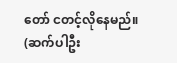တော် ငတင့်လိုနေမည်။
(ဆက်ပါဦး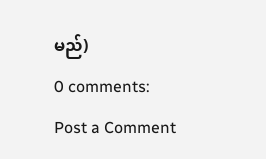မည်)
0 comments:
Post a Comment